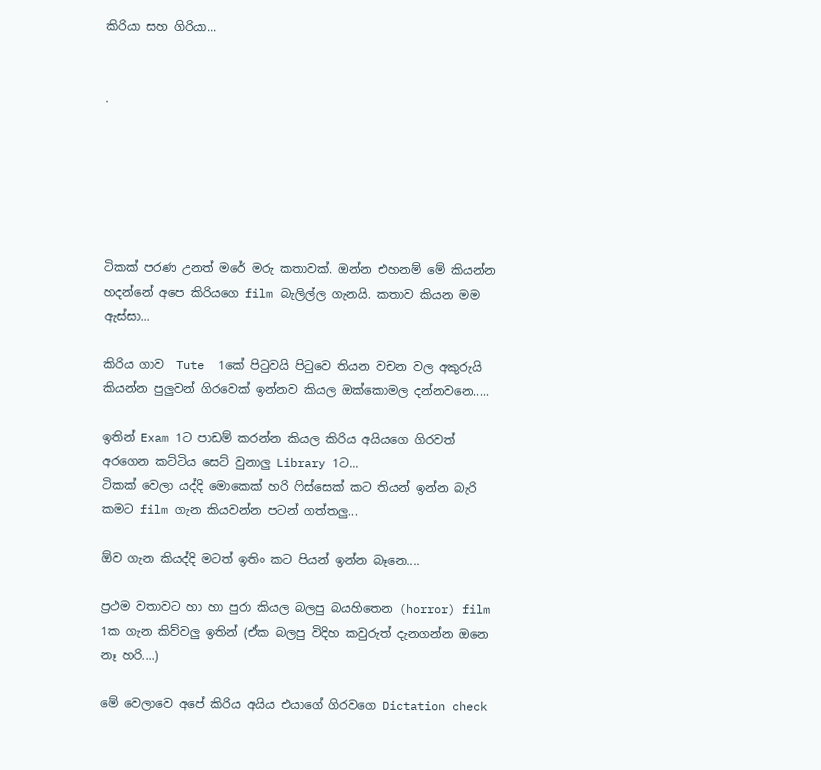කිරියා සහ ගිරියා...


.






ටිකක් පරණ උනත් මරේ මරු කතාවක්. ඔන්න එහනම් මේ කියන්න හදන්නේ අපෙ කිරියගෙ film බැලිල්ල ගැනයි. කතාව කියන මම ඇස්සා...

කිරිය ගාව  Tute  1කේ පිටුවයි පිටුවෙ තියන වචන වල අකුරුයි කියන්න පුලුවන් ගිරවෙක් ඉන්නව කියල ඔක්කොමල දන්නවනෙ.....

ඉතින් Exam 1ට පාඩම් කරන්න කියල කිරිය අයියගෙ ගිරවත් අරගෙන කට්ටිය සෙට් වුනාලු Library 1ට...
ටිකක් වෙලා යද්දි මොකෙක් හරි ෆිස්සෙක් කට තියන් ඉන්න බැරි කමට film ගැන කියවන්න පටන් ගත්තලු...

ඕව ගැන කියද්දි මටත් ඉතිං කට පියන් ඉන්න බෑනෙ....

ප්‍රථම වතාවට හා හා පුරා කියල බලපු බයහිතෙන (horror) film 1ක ගැන කිව්වලු ඉතින් (ඒක බලපු විදිහ කවුරුත් දැනගන්න ඔනෙ නෑ හරි....)

මේ වෙලාවෙ අපේ කිරිය අයිය එයාගේ ගිරවගෙ Dictation check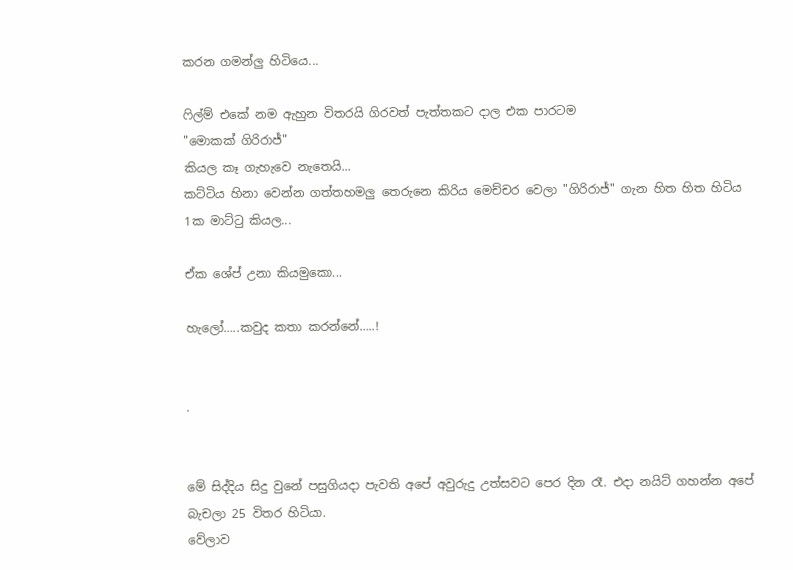කරන ගමන්ලු හිටියෙ...

ෆිල්ම් එකේ නම ඇහුන විතරයි ගිරවත් පැත්තකට දාල එක පාරටම
"මොකක් ගිරිරාජ්"
කියල කෑ ගැහැවෙ නැතෙයි...
කට්ටිය හිනා වෙන්න ගත්තහමලු තෙරුනෙ කිරිය මෙච්චර වෙලා "ගිරිරාජ්" ගැන හිත හිත හිටිය 1ක මාට්ටු කියල...

ඒක ශේප් උනා කියමුකො...

හැලෝ…..කවුද කතා කරන්නේ…..!


.


මේ සිද්දිය සිදු වුනේ පසුගියදා පැවති අපේ අවුරුදු උත්සවට පෙර දින රෑ. එදා නයිට් ගහන්න අපේ බැචලා 25 විතර හිටියා.
වේලාව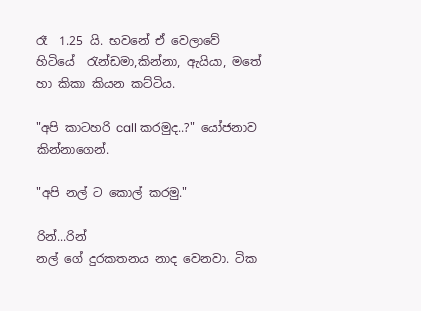රෑ  1.25 යි. භවනේ ඒ වෙලාවේ හිටියේ  ‍රැන්ඩමා,කින්නා, ඇයියා, මතේ හා කිකා කියන කට්ටිය.

"අපි කාටහරි call කරමුද..?" යෝජනාව කින්නාගෙන්.

"අපි නල් ට කොල් කරමු."

රින්...රින්
නල් ගේ දුරකතනය නාද වෙනවා. ටික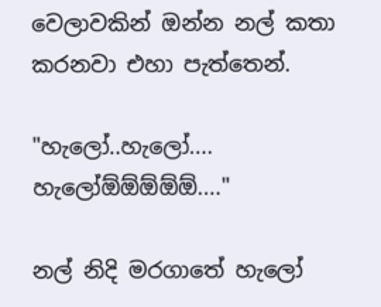වෙලාවකින් ඔන්න නල් කතා කරනවා එහා පැත්තෙන්.

"හැලෝ..හැලෝ.... හැලෝඕඕඕඕඕ...."

නල් නිදි මරගාතේ හැලෝ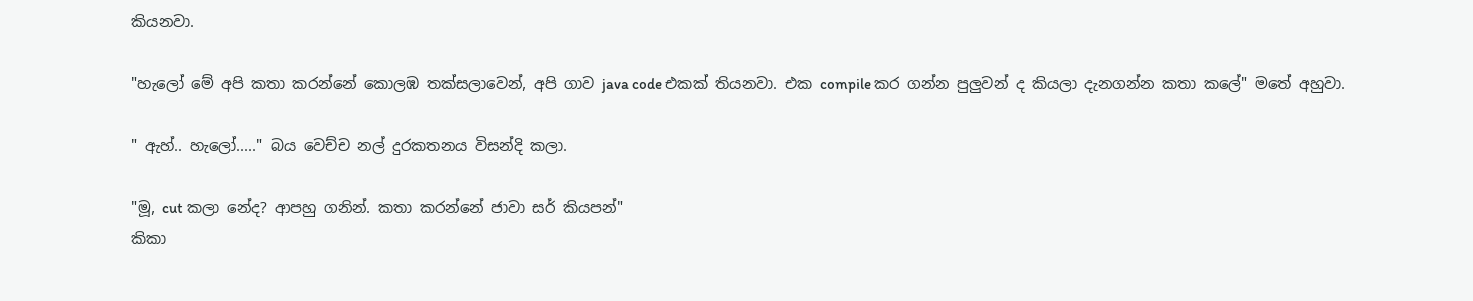කියනවා.

"හැලෝ මේ අපි කතා කරන්නේ කොලඹ තක්සලාවෙන්, අපි ගාව java code එකක් තියනවා. එක compile කර ගන්න පුලුවන් ද කියලා දැනගන්න කතා කලේ" මතේ අහුවා.

" ඇහ්.. හැලෝ....." බය වෙච්ච නල් දුරකතනය විසන්දි කලා.

"මූ, cut කලා නේද? ආපහු ගනින්. කතා කරන්නේ ජාවා සර් කියපන්"
කිකා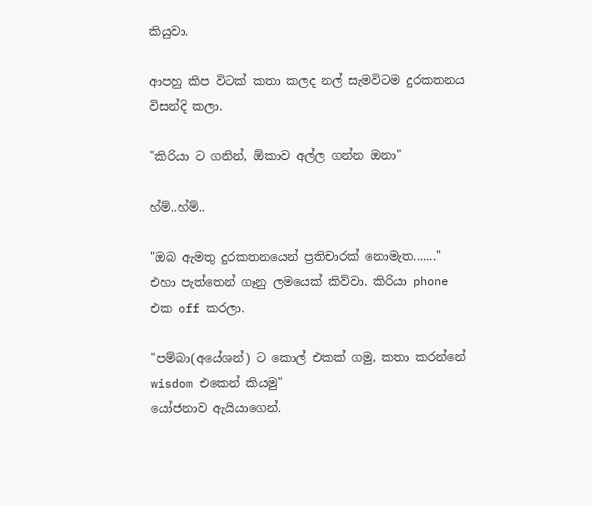කියුවා.

ආපහු කිප විටක් කතා කලද නල් සැමවිටම දුරකතනය විසන්දි කලා.

"කිරියා ට ගනින්, ඕකාව අල්ල ගන්න ඔනා"

හ්ම්..හ්ම්..

"ඔබ ඇමතු දුරකතනයෙන් ප්‍රතිචාරක් නොමැත......."
එහා පැත්තෙන් ගෑනු ලමයෙක් කිව්වා. කිරියා phone එක off කරලා.

"පම්බා(අයේශන්) ට කොල් එකක් ගමු, කතා කරන්නේ wisdom එකෙන් කියමු"
යෝජනාව ඇයියාගෙන්.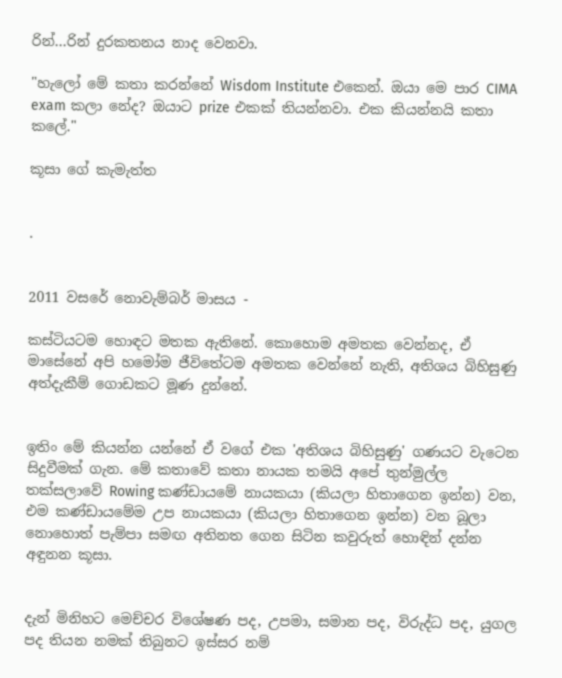රින්...රින් දුරකතනය නාද වෙනවා.

"හැලෝ මේ කතා කරන්නේ Wisdom Institute එකෙන්. ඔයා මෙ පාර CIMA exam කලා නේද? ඔයාට prize එකක් තියන්නවා. එක කියන්නයි කතා කලේ."

කූසා ගේ කැමැත්ත


.


2011 වසරේ නොවැම්බර් මාසය -

කස්ටියටම හොඳට මතක ඇතිනේ. කොහොම අමතක වෙන්නද, ඒ මාසේනේ අපි හමෝම ජීවිතේටම අමතක වෙන්නේ නැති, අතිශය බිහිසුණු අත්දැකීම් ගොඩකට මූණ දුන්නේ.


ඉතිං මේ කියන්න යන්නේ ඒ වගේ එක 'අතිශය බිහිසුණු' ගණයට වැටෙන සිදුවීමක් ගැන. මේ කතාවේ කතා නායක තමයි අපේ තුන්මුල්ල තක්සලාවේ Rowing කණ්ඩායමේ නායකයා (කියලා හිතාගෙන ඉන්න) වන, එම කණ්ඩායමේම උප නායකයා (කියලා හිතාගෙන ඉන්න) වන බූලා නොහොත් පැම්පා සමඟ අතිනත ගෙන සිටින කවුරුත් හොඳින් දන්න අඳුනන කූසා.


දැන් මිනිහට මෙච්චර විශේෂණ පද, උපමා, සමාන පද, විරුද්ධ පද, යුගල පද තියන නමක් තිබුනට ඉස්සර නම්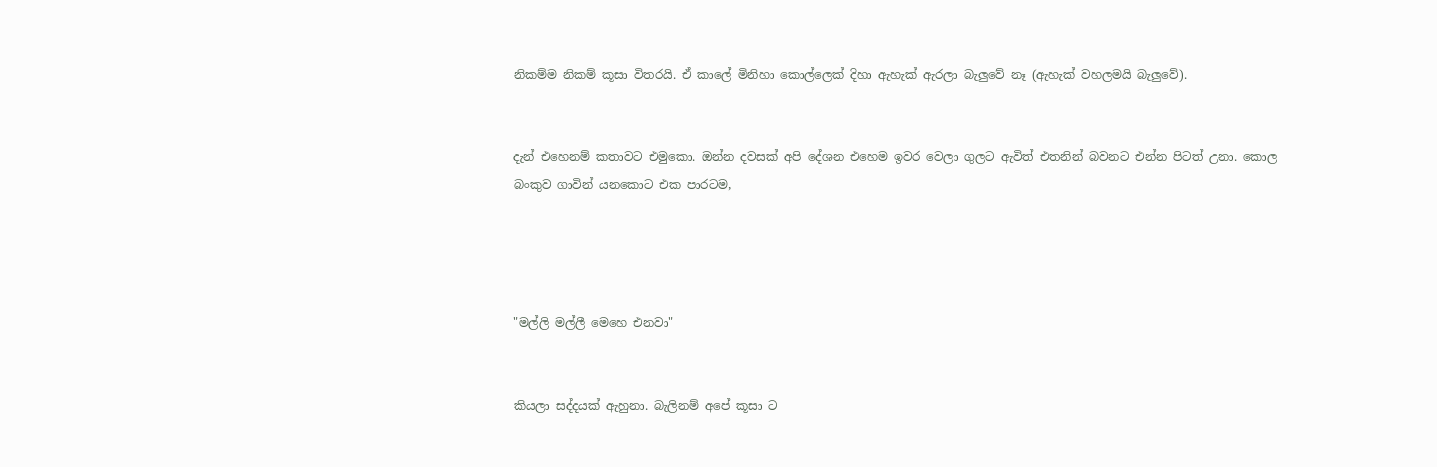නිකම්ම නිකම් කූසා විතරයි. ඒ කාලේ මිනිහා කොල්ලෙක් දිහා ඇහැක් ඇරලා බැලුවේ නෑ (ඇහැක් වහලමයි බැලුවේ).


දැන් එහෙනම් කතාවට එමුකො. ඔන්න දවසක් අපි දේශන එහෙම ඉවර වෙලා ගුලට ඇවිත් එතනින් බවනට එන්න පිටත් උනා. කොල බංකුව ගාවින් යනකොට එක පාරටම,




"මල්ලි මල්ලී මෙහෙ එනවා"


කියලා සද්දයක් ඇහුනා. බැලිනම් අපේ කූසා ට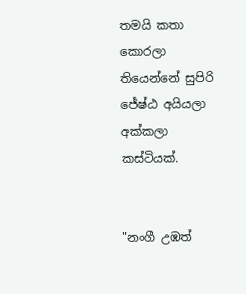තමයි කතා කොරලා තියෙන්නේ සුපිරි ජේ‍‍ෂ්ඨ අයියලා අක්කලා කස්ටියක්.


"නංගී උඹත්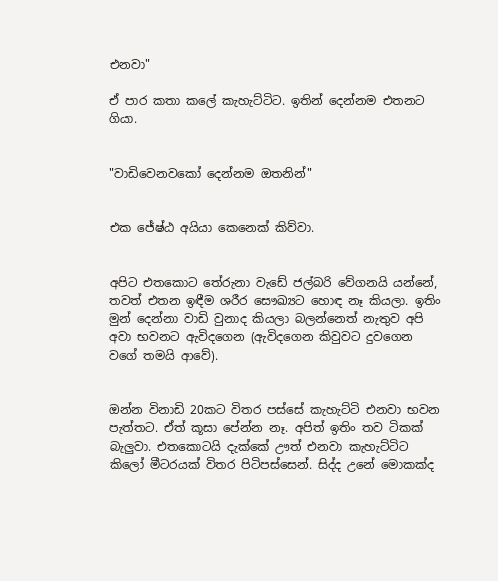එනවා"

ඒ පාර කතා කලේ කැහැට්ටිට. ඉතින් දෙන්නම එතනට ගියා.


"වාඩිවෙනවකෝ දෙන්නම ඔතනින්"


එක ජේ‍‍ෂ්ඨ අයියා කෙනෙක් කිව්වා.


අපිට එතකොට තේරුනා වැඩේ ජල්බරි වේගනයි යන්නේ, තවත් එතන ඉඳීම ශරීර සෞඛ්‍යට හොඳ නෑ කියලා. ඉතිං මුන් දෙන්නා වාඩි වුනාද කියලා බලන්නෙත් නැතුව අපි අවා භවනට ඇවිදගෙන (ඇවිදගෙන කිවුවට දුවගෙන වගේ තමයි ආවේ).


ඔන්න විනාඩි 20කට විතර පස්සේ කැහැට්ටි එනවා භවන පැත්තට. ඒත් කූසා පේන්න නෑ. අපිත් ඉතිං තව ටිකක් බැලුවා. එතකොටයි දැක්කේ ඌත් එනවා කැහැට්ටිට කිලෝ මීටරයක් විතර පිටිපස්සෙන්. සිද්ද උනේ මොකක්ද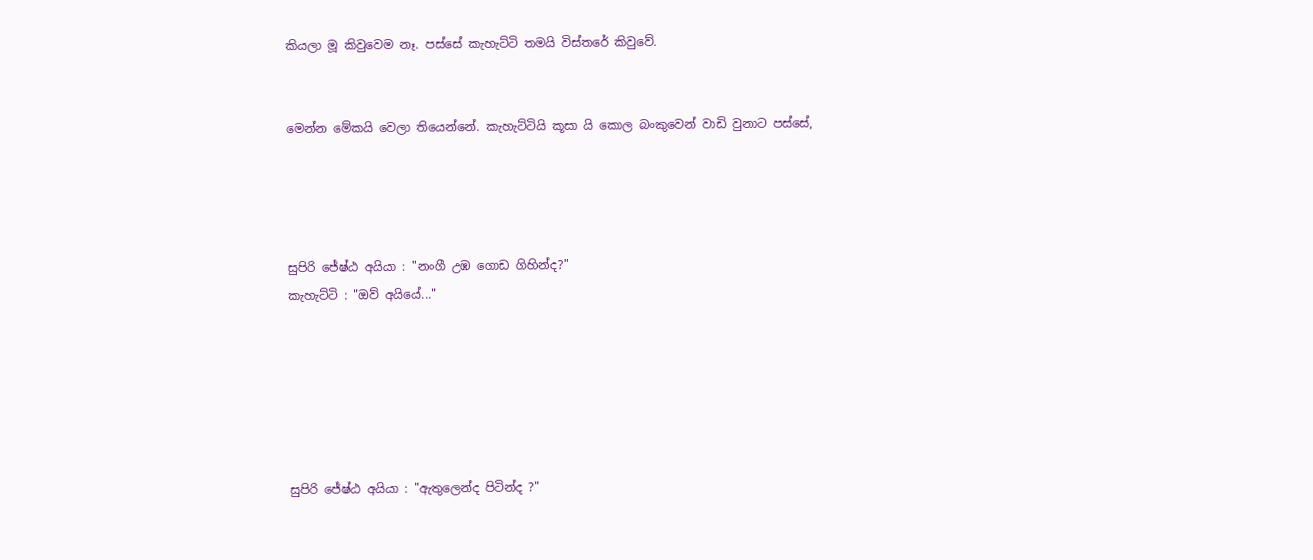කියලා මූ කිවුවෙම නෑ. පස්සේ කැහැට්ටි තමයි විස්තරේ කිවුවේ.


මෙන්න මේකයි වෙලා තියෙන්නේ. කැහැට්ටියි කූසා යි කොල බංකුවෙන් වාඩි වුනාට පස්සේ,




සුපිරි ජේ‍‍ෂ්ඨ අයියා : "නංගී උඹ ගොඩ ගිහින්ද?"
කැහැට්ටි : "ඔව් අයියේ..."






සුපිරි ජේ‍‍ෂ්ඨ අයියා : "ඇතුලෙන්ද පිටින්ද ?"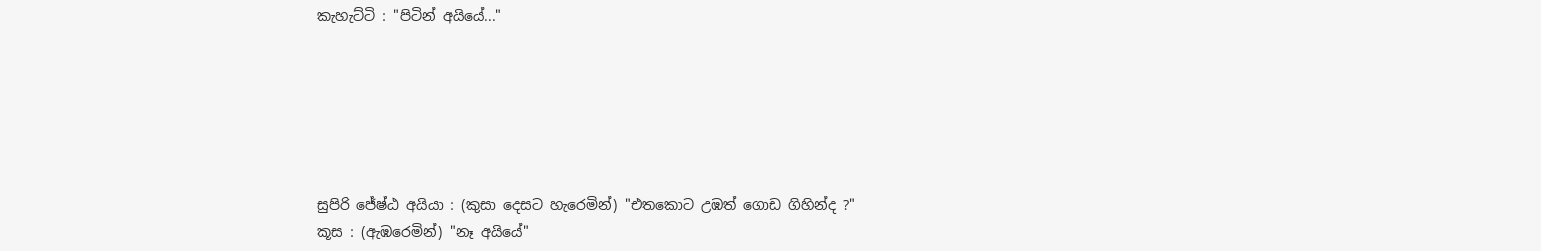කැහැට්ටි : "පිටින් අයියේ..."






සුපිරි ජේ‍‍ෂ්ඨ අයියා : (කුසා දෙසට හැරෙමින්) "එතකොට උඹත් ගොඩ ගිහින්ද ?"
කූස : (ඇඹරෙමින්) "නෑ අයියේ"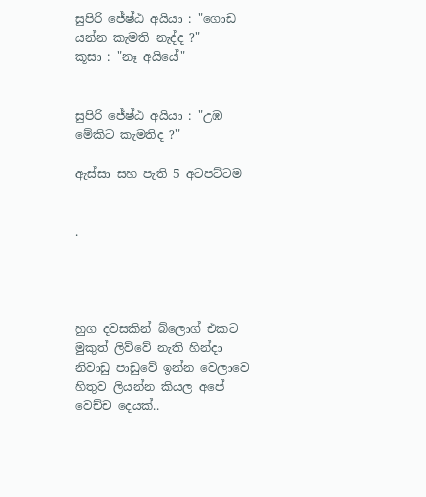සුපිරි ජේ‍‍ෂ්ඨ අයියා : "ගොඩ යන්න කැමති නැද්ද ?"
කූසා : "නෑ අයියේ"


සුපිරි ජේ‍‍ෂ්ඨ අයියා : "උඹ මේකිට කැමතිද ?"

ඇස්සා සහ පැති 5 අටපට්ටම


.




හුග දවසකින් බ්ලොග් එකට මුකුත් ලිව්වේ නැති හින්දා නිවාඩු පාඩුවේ ඉන්න වෙලාවෙ හිතුව ලියන්න කියල අපේ වෙච්ච දෙයක්..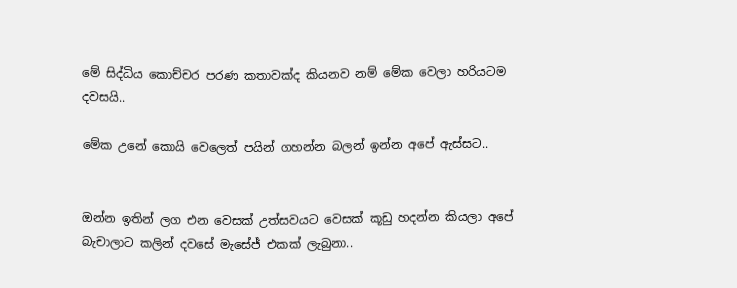මේ සිද්ධිය කොච්චර පරණ කතාවක්ද කියනව නම් මේක වෙලා හරියටම දවසයි..

මේක උනේ කොයි වෙලෙත් පයින් ගහන්න බලන් ඉන්න අපේ ඇස්සට..


ඔන්න ඉතින් ලග එන වෙසක් උත්සවයට වෙසක් කූඩු හදන්න කියලා අපේ බැචාලාට කලින් දවසේ මැසේජ් එකක් ලැබුනා..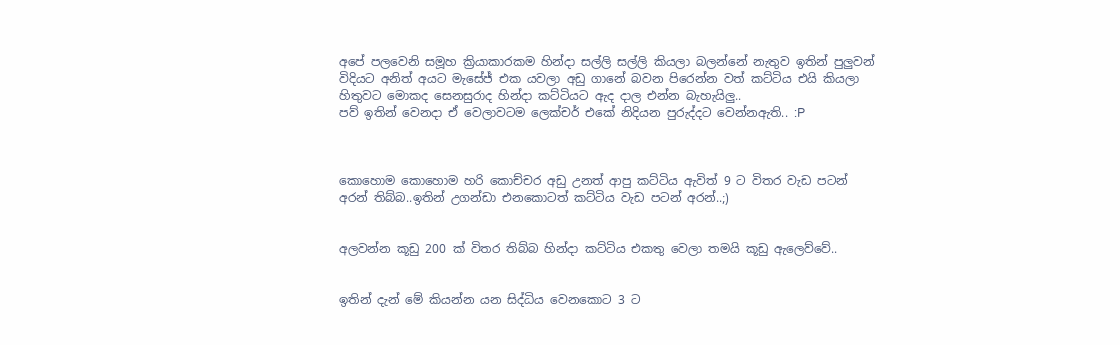අපේ පලවෙනි සමූහ ක්‍රියාකාරකම හින්දා සල්ලි සල්ලි කියලා බලන්නේ නැතුව ඉතින් පුලුවන් විදියට අනිත් අයට මැසේජ් එක යවලා අඩු ගානේ බවන පිරෙන්න වත් කට්ටිය එයි කියලා හිතුවට මොකද සෙනසුරාද හින්දා කට්ටියට ඇද දාල එන්න බැහැයිලු..
පව් ඉතින් වෙනදා ඒ වෙලාවටම ලෙක්චර් එකේ නිදියන පුරුද්දට වෙන්නඇති.. :P



කොහොම කොහොම හරි කොච්චර අඩු උනත් ආපු කට්ටිය ඇවිත් 9 ට විතර වැඩ පටන් අරන් තිබ්බ..ඉතින් උගන්ඩා එනකොටත් කට්ටිය වැඩ පටන් අරන්..;)


අලවන්න කූඩු 200 ක් විතර තිබ්බ හින්දා කට්ටිය එකතු වෙලා තමයි කූඩු ඇලෙව්වේ..


ඉතින් දැන් මේ කියන්න යන සිද්ධිය වෙනකොට 3 ට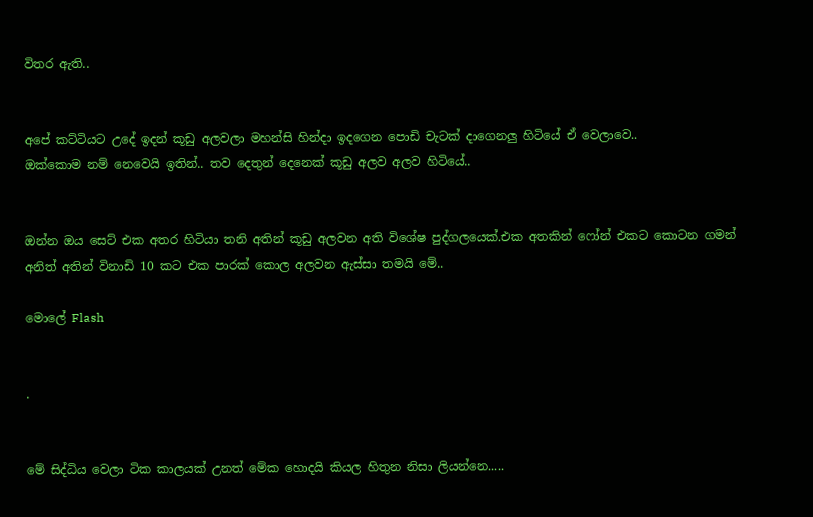විතර ඇති..


අපේ කට්ටියට උදේ ඉදන් කූඩු අලවලා මහන්සි හින්දා ඉදගෙන පොඩි චැටක් දාගෙනලු හිටියේ ඒ වෙලාවෙ..
ඔක්කොම නම් නෙවෙයි ඉතින්.. තව දෙතුන් දෙනෙක් කූඩු අලව අලව හිටියේ..


ඔන්න ඔය සෙට් එක අතර හිටියා තනි අතින් කූඩු අලවන අති විශේෂ පුද්ගලයෙක්.එක අතකින් ෆෝන් එකට කොටන ගමන් අනිත් අතින් විනාඩි 10 කට එක පාරක් කොල අලවන ඇස්සා තමයි මේ..

මොලේ Flash


.


මේ සිද්ධිය වෙලා ටික කාලයක් උනත් මේක හොදයි කියල හිතුන නිසා ලියන්නෙ.....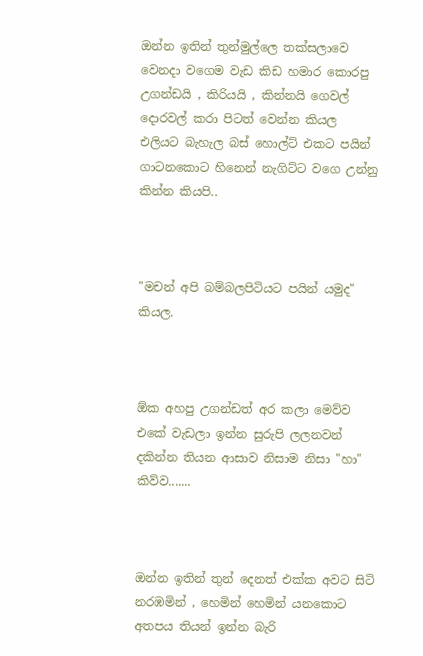ඔන්න ඉතින් තුන්මුල්ලෙ තක්සලාවෙ වෙනදා වගෙම වැඩ කිඩ හමාර කොරපු උගන්ඩයි , කිරියයි , කින්නයි ගෙවල් දොරවල් කරා පිටත් වෙන්න කියල එලියට බැහැල බස් හොල්ට් එකට පයින් ගාටනකොට හිනෙන් නැගිට්ට වගෙ උන්නු කින්න කියපි..



"මචන් අපි බම්බලපිටියට පයින් යමුද" කියල.



ඕක අහපු උගන්ඩත් අර කලා මෙව්ව එකේ වැඩලා ඉන්න සුරුපි ලලනවන් දකින්න තියන ආසාව නිසාම නිසා "හා" කිව්ව.......



ඔන්න ඉතින් තුන් දෙනත් එක්ක අවට සිටි නරඹමින් , හෙමින් හෙමින් යනකොට අතපය තියන් ඉන්න බැරි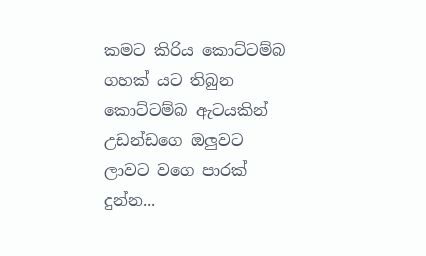කමට කිරිය කොට්ටම්බ ගහක් යට තිබුන කොට්ටම්බ ඇටයකින් උඩන්ඩගෙ ඔලුවට ලාවට වගෙ පාරක් දුන්න...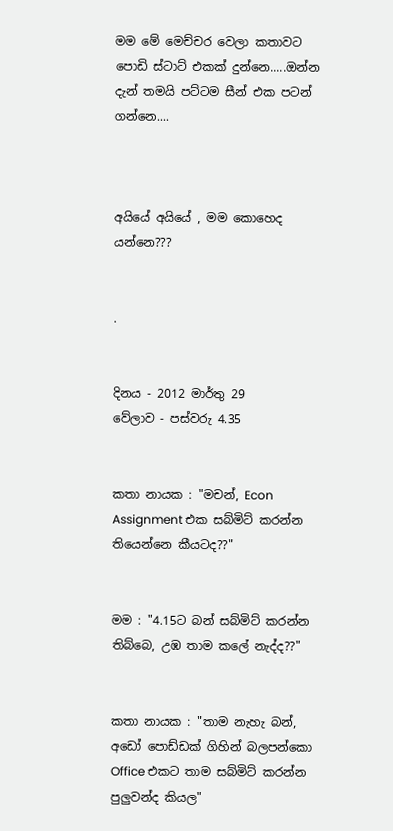මම මේ මෙච්චර වෙලා කතාවට පොඩි ස්ටාට් එකක් දුන්නෙ.....ඔන්න දැන් තමයි පට්ටම සීන් එක පටන් ගන්නෙ....



අයියේ අයියේ , මම කොහෙද යන්නෙ???


.


දිනය - 2012 මාර්තු 29
වේලාව - පස්වරු 4.35


කතා නායක : "මචන්, Econ Assignment එක සබ්මිට් කරන්න තියෙන්නෙ කීයටද??"


මම : "4.15ට බන් සබ්මිට් කරන්න තිබ්බෙ, උඹ තාම කලේ නැද්ද??"


කතා නායක : "තාම නැහැ බන්, අඩෝ පොඩ්ඩක් ගිහින් බලපන්කො Office එකට තාම සබ්මිට් කරන්න පුලුවන්ද කියල"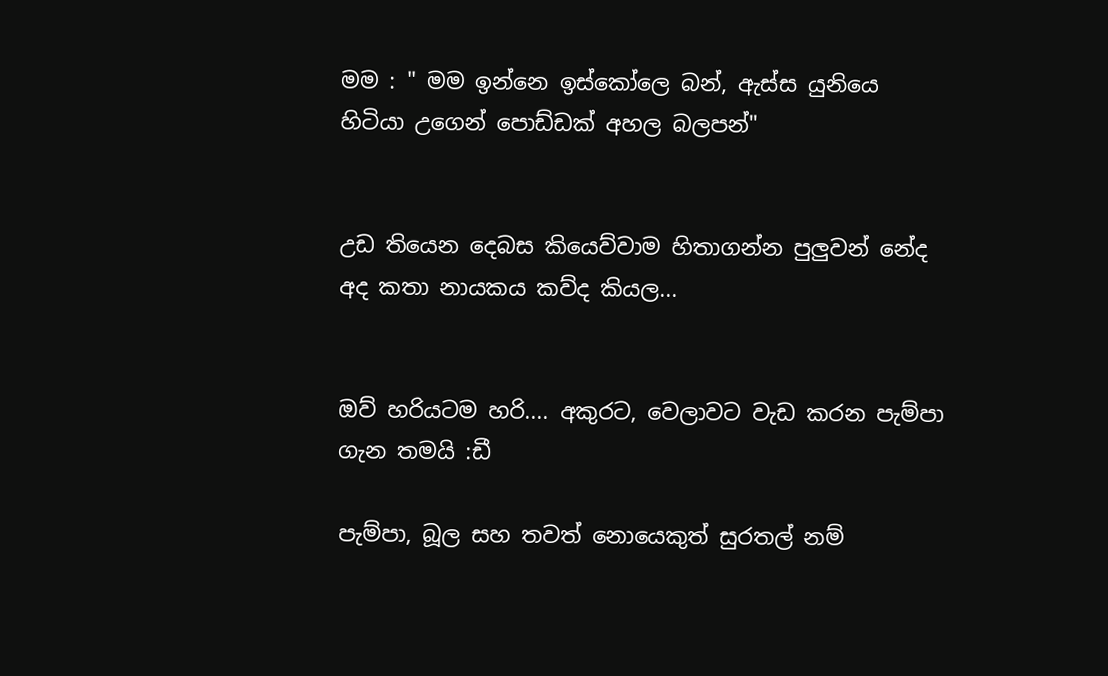මම : " මම ඉන්නෙ ඉස්කෝලෙ බන්, ඇස්ස යුනියෙ හිටියා උගෙන් පොඩ්ඩක් අහල බලපන්"


උඩ තියෙන දෙබස කියෙව්වාම හිතාගන්න පුලුවන් නේද අද කතා නායකය කව්ද කියල...


ඔව් හරියටම හරි.... අකුරට, වෙලාවට වැඩ කරන පැම්පා ගැන තමයි :ඩී

පැම්පා, බූල සහ තවත් නොයෙකුත් සුරතල් නම්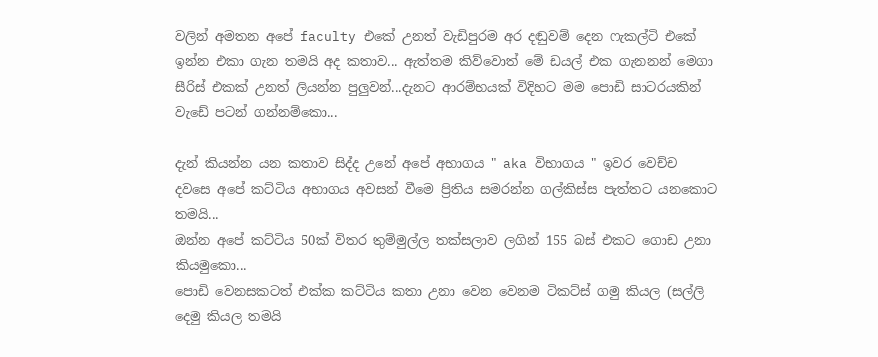වලින් අමතන අපේ faculty එකේ උනත් වැඩිපුරම අර දඬුවම් දෙන ෆැකල්ටි එකේ ඉන්න එකා ගැන තමයි අද කතාව... ඇත්තම කිව්වොත් මේ ඩයල් එක ගැනනන් මෙගා සීරිස් එකක් උනත් ලියන්න පුලුවන්...දැනට ආරම්භයක් විදිහට මම පොඩි සාටරයකින් වැඩේ පටන් ගන්නම්කො...

දැන් කියන්න යන කතාව සිද්ද උනේ අපේ අභාගය " aka විභාගය " ඉවර වෙච්ච දවසෙ අපේ කට්ටිය අභාගය අවසන් වීමෙ ප්‍රිතිය සමරන්න ගල්කිස්ස පැත්තට යනකොට තමයි...
ඔන්න අපේ කට්ටිය 50ක් විතර තුම්මුල්ල තක්සලාව ලගින් 155 බස් එකට ගොඩ උනා කියමුකො...
පොඩි වෙනසකටත් එක්ක කට්ටිය කතා උනා වෙන වෙනම ටිකට්ස් ගමු කියල (සල්ලි දෙමු කියල තමයි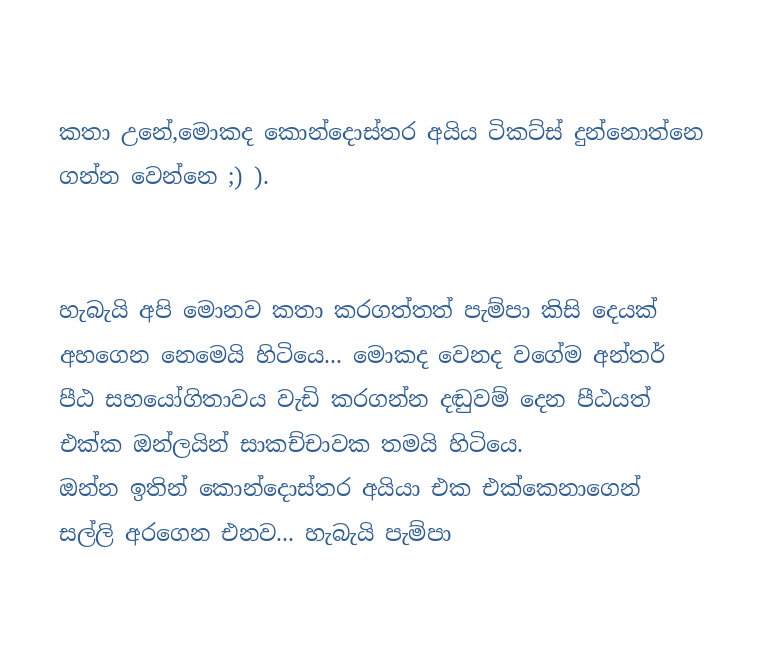කතා උනේ,මොකද කොන්දොස්තර අයිය ටිකට්ස් දුන්නොත්නෙ ගන්න වෙන්නෙ ;) ).


හැබැයි අපි මොනව කතා කරගත්තත් පැම්පා කිසි දෙයක් අහගෙන නෙමෙයි හිටියෙ... මොකද වෙනද වගේම අන්තර් පීඨ සහයෝගිතාවය වැඩි කරගන්න දඬුවම් දෙන පීඨයත් එක්ක ඔන්ලයින් සාකච්චාවක තමයි හිටියෙ.
ඔන්න ඉතින් කොන්දොස්තර අයියා එක එක්කෙනාගෙන් සල්ලි අරගෙන එනව... හැබැයි පැම්පා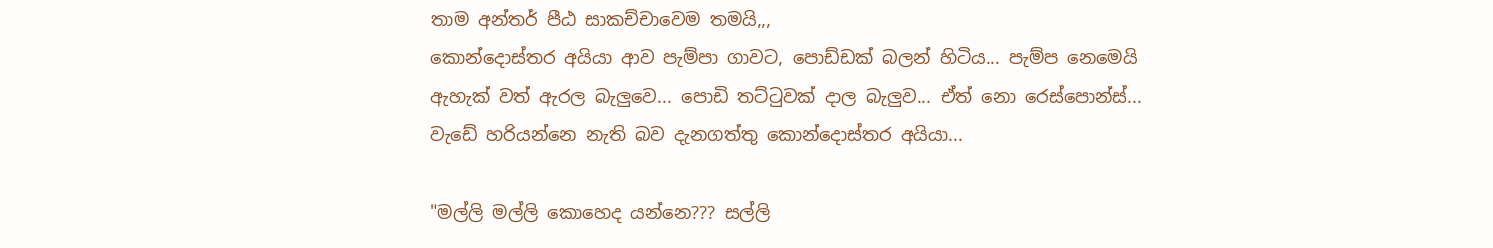තාම අන්තර් පීඨ සාකච්චාවෙම තමයි,,,
කොන්දොස්තර අයියා ආව පැම්පා ගාවට, පොඩ්ඩක් බලන් හිටිය... පැම්ප නෙමෙයි ඇහැක් වත් ඇරල බැලුවෙ... පොඩි තට්ටුවක් දාල බැලුව... ඒත් නො රෙස්පොන්ස්... වැඩේ හරියන්නෙ නැති බව දැනගත්තු කොන්දොස්තර අයියා...

"මල්ලි මල්ලි කොහෙද යන්නෙ??? සල්ලි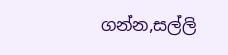ගන්න,සල්ලි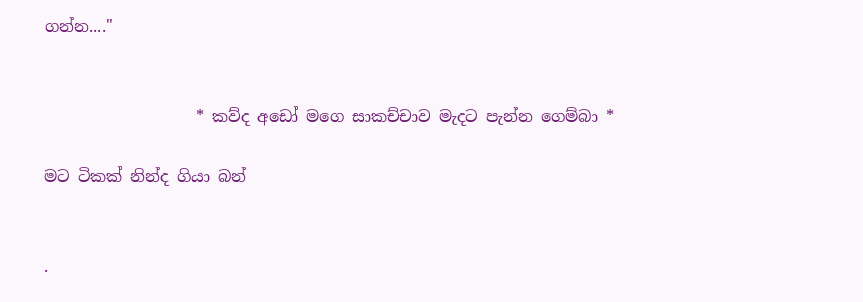ගන්න...."


                   * කව්ද අඩෝ මගෙ සාකච්චාව මැදට පැන්න ගෙම්බා *

මට ටිකක් නින්ද ගියා බන්


.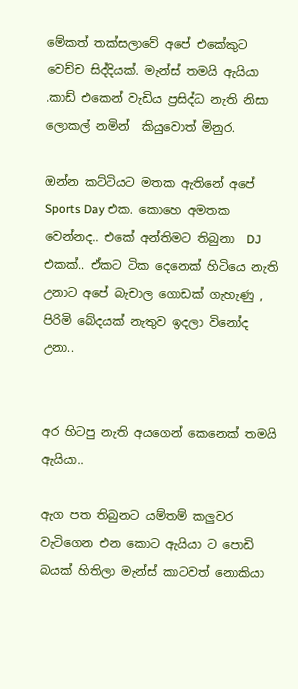මේකත් තක්සලාවේ අපේ එකේකුට වෙච්ච සිද්දියක්. මැන්ස් තමයි ඇයියා .කාඩ් එකෙන් වැඩිය ප්‍රසිද්ධ නැති නිසා ලොකල් නමින්  කියුවොත් මිනුර.

ඔන්න කට්ටියට මතක ඇතිනේ අපේ Sports Day එක. කොහෙ අමතක වෙන්නද.. එකේ අන්තිමට තිබුනා  DJ  එකක්.. ඒකට ටික දෙනෙක් හිටියෙ නැති උනාට අපේ බැචාල ගොඩක් ගැහැණු , පිරිමි බේදයක් නැතුව ඉදලා විනෝද උනා..


අර හිටපු නැති අයගෙන් කෙනෙක් තමයි ඇයියා..

ඇග පත තිබුනට යම්තම් කලුවර වැටිගෙන එන කොට ඇයියා ට පොඩි බයක් හිතිලා මැන්ස් කාටවත් නොකියා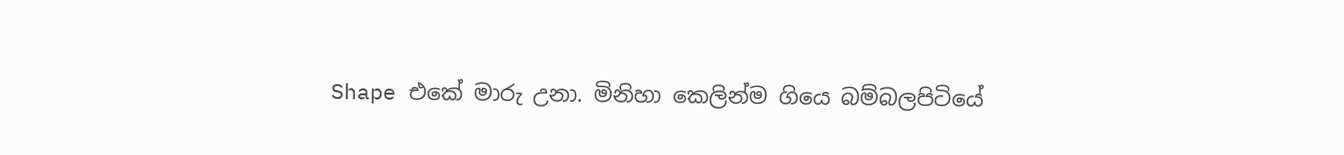Shape එකේ මාරු උනා. මිනිහා කෙලින්ම ගියෙ බම්බලපිටියේ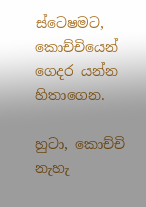ස්ටෙෂමට, කොච්චියෙන් ගෙදර යන්න හිතාගෙන.

හුටා, කොච්චි නැහැ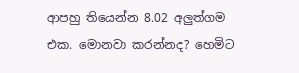ආපහු තියෙන්න 8.02 අලුත්ගම එක. මොනවා කරන්නද? හෙමිට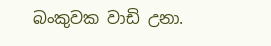බංකුවක වාඩි උනා.